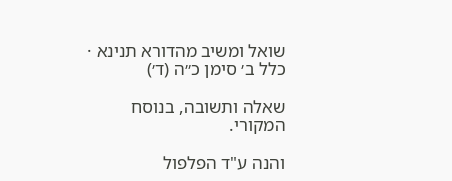שואל ומשיב מהדורא תנינא · כלל ב׳ סימן כ״ה (ד׳)

שאלה ותשובה, בנוסח המקורי.

והנה ע"ד הפלפול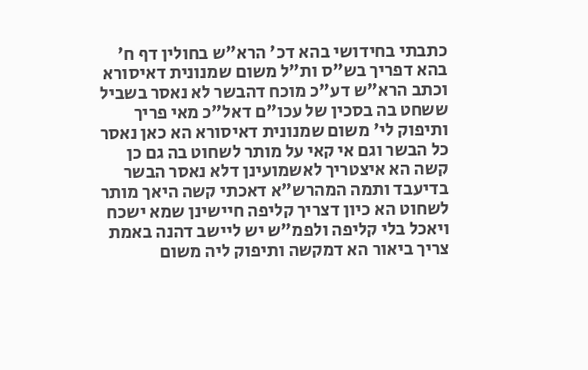כתבתי בחידושי בהא דכ' הרא"ש בחולין דף ח' בהא דפריך בש"ס ות"ל משום שמנונית דאיסורא וכתב הרא"ש דע"כ מוכח דהבשר לא נאסר בשביל ששחט בה בסכין של עכו"ם דאל"כ מאי פריך ותיפוק לי' משום שמנונית דאיסורא הא כאן נאסר כל הבשר וגם אי קאי על מותר לשחוט בה גם כן קשה הא איצטריך לאשמועינן דלא נאסר הבשר בדיעבד ותמה המהרש"א דאכתי קשה היאך מותר לשחוט הא כיון דצריך קליפה חיישינן שמא ישכח ויאכל בלי קליפה ולפמ"ש יש ליישב דהנה באמת צריך ביאור הא דמקשה ותיפוק ליה משום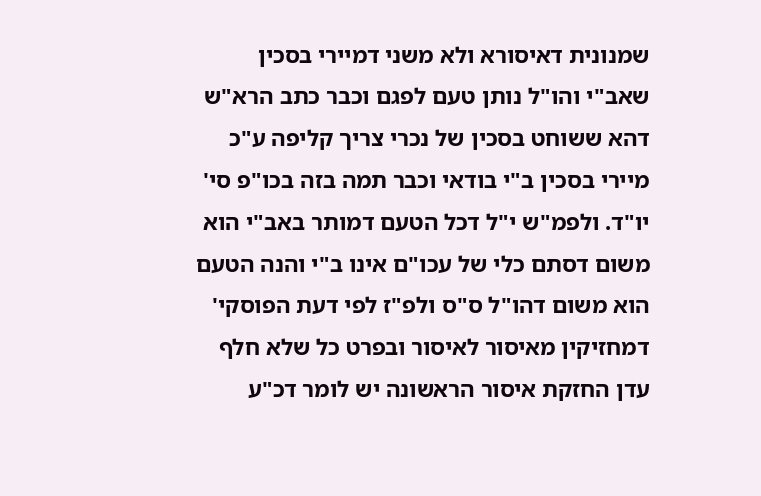שמנונית דאיסורא ולא משני דמיירי בסכין שאב"י והו"ל נותן טעם לפגם וכבר כתב הרא"ש דהא ששוחט בסכין של נכרי צריך קליפה ע"כ מיירי בסכין ב"י בודאי וכבר תמה בזה בכו"פ סי' יו"ד. ולפמ"ש י"ל דכל הטעם דמותר באב"י הוא משום דסתם כלי של עכו"ם אינו ב"י והנה הטעם הוא משום דהו"ל ס"ס ולפ"ז לפי דעת הפוסקי' דמחזיקין מאיסור לאיסור ובפרט כל שלא חלף עדן החזקת איסור הראשונה יש לומר דכ"ע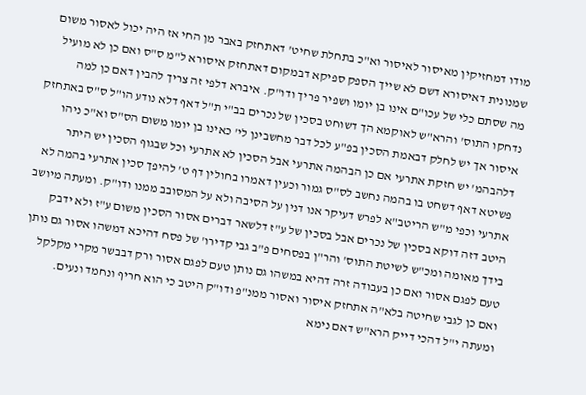מודו דמחזיקין מאיסור לאיסור וא"כ בתחלת שחיט' דאתחזק באבר מן החי אז היה יכול לאסור משום שמנונית דאיסורא דשם לא שייך הספק ספיקא דבמקום דאתחזק איסורא ל"מ ס"ס ואם כן לא מועיל מה שסתם כלי של עכו"ם אינו בן יומו ושפיר פריך ודו"ק. איברא דלפי זה צריך להבין דאם כן למה נדחקו התוס' והרא"ש לאוקמא הך דשוחט בסכין של נכרים בב"י ת"ל דאף דלא נודע הו"ל ס"ס באתחזק איסור אך יש לחלק דבאמת הסכין בפ"ע לכל דבר מחשבינן לי' כאינו בן יומו משום הס"ס וא"כ ניהו דלהבהמ' יש חזקת אתרעי אם כן הבהמה אתרעי אבל הסכין לא אתרעי וכל שבגוף הסכין יש היתר פשיטא דאף דשחט בו בהמה נחשב לס"ס גמור וכעין דאמרו בחולין דף ט' להיפך סכין אתרעי בהמה לא אתרעי וכפי מ"ש הריטב"א לפרש דעיקר אנו דנין על הסיבה ולא על המסובב ממנו ודו"ק. ומעתה מיושב היטב דזה דוקא בסכין של נכרים אבל בסכין של ע"ז דלשאר דברים אסור הסכין משום ע"ז ולא ידבק בידך מאומה ומכ"ש לשיטת התוס' והר"ן בפסחים פ"ב גבי קדירו' של פסח דהיכא דמשהו אסור גם נותן טעם לפגם אסור ואם כן בעבודה זרה דהיא במשהו גם נותן טעם לפגם אסור ורק דבבשר מקרי מקלקל ואם כן לגבי שחיטה בלא"ה אתחזק איסור ואסור ממנ"פ ודו"ק היטב כי הוא חריף ונחמד ונעים. ומעתה י"ל דהכי דייק הרא"ש דאם נימא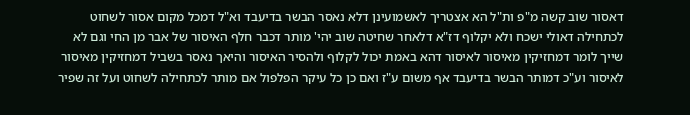דאסור שוב קשה מ"פ ות"ל הא אצטריך לאשמועינן דלא נאסר הבשר בדיעבד וא"ל דמכל מקום אסור לשחוט לכתחילה דאולי ישכח ולא יקלוף דז"א דלאחר שחיטה שוב יהי' מותר דכבר חלף האיסור של אבר מן החי וגם לא שייך לומר דמחזיקין מאיסור לאיסור דהא באמת יכול לקלוף ולהסיר האיסור והיאך נאסר בשביל דמחזיקין מאיסור לאיסור וע"כ דמותר הבשר בדיעבד אף משום ע"ז ואם כן כל עיקר הפלפול אם מותר לכתחילה לשחוט ועל זה שפיר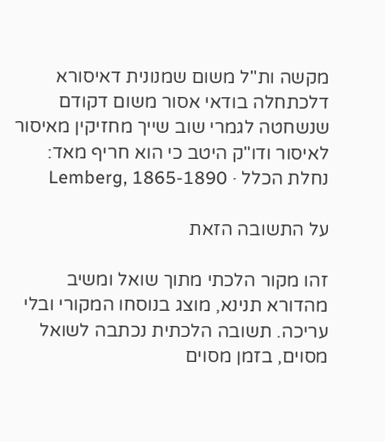מקשה ות"ל משום שמנונית דאיסורא דלכתחלה בודאי אסור משום דקודם שנשחטה לגמרי שוב שייך מחזיקין מאיסור לאיסור ודו"ק היטב כי הוא חריף מאד:
נחלת הכלל · Lemberg, 1865-1890

על התשובה הזאת

זהו מקור הלכתי מתוך שואל ומשיב מהדורא תנינא, מוצג בנוסחו המקורי ובלי עריכה. תשובה הלכתית נכתבה לשואל מסוים, בזמן מסוים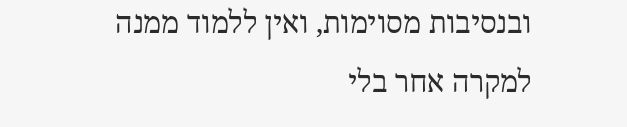ובנסיבות מסוימות, ואין ללמוד ממנה למקרה אחר בלי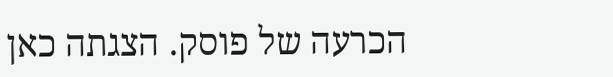הכרעה של פוסק. הצגתה כאן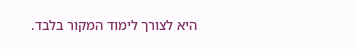היא לצורך לימוד המקור בלבד.